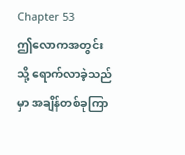Chapter 53
ဤလောကအတွင်းသို့ ရောက်လာခဲ့သည်မှာ အချိန်တစ်ခုကြာ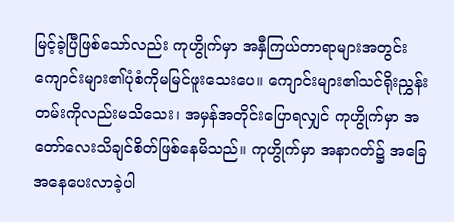မြင့်ခဲ့ပြီဖြစ်သော်လည်း ကုဟွိုက်မှာ အနှီကြယ်တာရာများအတွင်း ကျောင်းများ၏ပုံစံကိုမမြင်ဖူးသေးပေ။ ကျောင်းများ၏သင်ရိုးညွှန်းတမ်းကိုလည်းမသိသေး၊ အမှန်အတိုင်းပြောရလျှင် ကုဟွိုက်မှာ အတော်လေးသိချင်စိတ်ဖြစ်နေမိသည်။ ကုဟွိုက်မှာ အနာဂတ်၌ အခြေအနေပေးလာခဲ့ပါ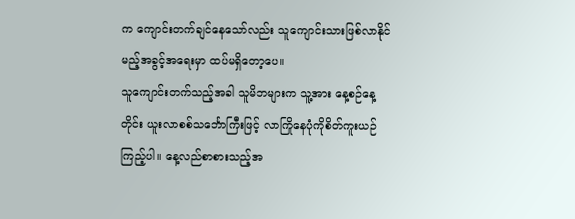က ကျောင်းတက်ချင်နေသော်လည်း သူကျောင်းသားဖြစ်လာနိုင်မည့်အခွင့်အရေးမှာ ထပ်မရှိတော့ပေ။
သူကျောင်းတက်သည့်အခါ သူမိဘများက သူ့အား နေ့စဉ်နေ့တိုင်း ယူးလာစစ်သင်္ဘောကြီးဖြင့် လာကြိုနေပုံကိုစိတ်ကူးယဉ်ကြည့်ပါ။ နေ့လည်စာစားသည့်အ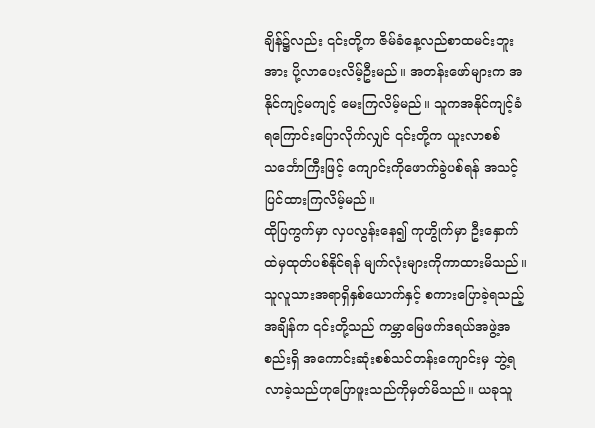ချိန်၌လည်း ၎င်းတို့က ဇိမ်ခံနေ့လည်စာထမင်းဘူးအား ပို့လာပေးလိမ့်ဦးမည်။ အတန်းဖော်များက အနိုင်ကျင့်မကျင့် မေးကြလိမ့်မည်။ သူကအနိုင်ကျင့်ခံရကြောင်းပြောလိုက်လျှင် ၎င်းတို့က ယူးလာစစ်သင်္ဘောကြီးဖြင့် ကျောင်းကိုဖောက်ခွဲပစ်ရန် အသင့်ပြင်ထားကြလိမ့်မည်။
ထိုပြကွက်မှာ လှပလွန်းနေ၍ ကုဟွိုက်မှာ ဦးနှောက်ထဲမှထုတ်ပစ်နိုင်ရန် မျက်လုံးများကိုကာထားမိသည်။
သူလူသားအရာရှိနှစ်ယောက်နှင့် စကားပြောခဲ့ရသည့်အချိန်က ၎င်းတို့သည် ကမ္ဘာမြေဖက်ဒရယ်အဖွဲ့အစည်းရှိ အကောင်းဆုံးစစ်သင်တန်းကျောင်းမှ ဘွဲ့ရလာခဲ့သည်ဟုပြောဖူးသည်ကိုမှတ်မိသည်။ ယခုသူ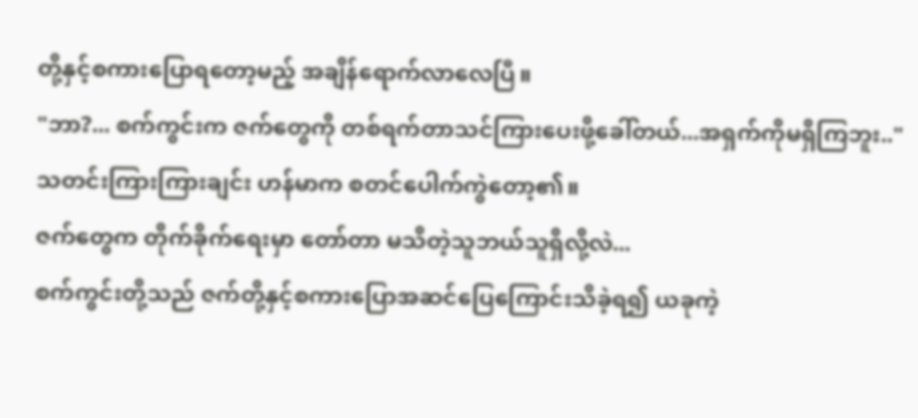တို့နှင့်စကားပြောရတော့မည့် အချိန်ရောက်လာလေပြီ။
"ဘာ?... စက်ကွင်းက ဇက်တွေကို တစ်ရက်တာသင်ကြားပေးဖို့ခေါ်တယ်...အရှက်ကိုမရှိကြဘူး.."
သတင်းကြားကြားချင်း ဟန်မာက စတင်ပေါက်ကွဲတော့၏။
ဇက်တွေက တိုက်ခိုက်ရေးမှာ တော်တာ မသိတဲ့သူဘယ်သူရှိလို့လဲ...
စက်ကွင်းတို့သည် ဇက်တို့နှင့်စကားပြောအဆင်ပြေကြောင်းသိခဲ့ရ၍ ယခုကဲ့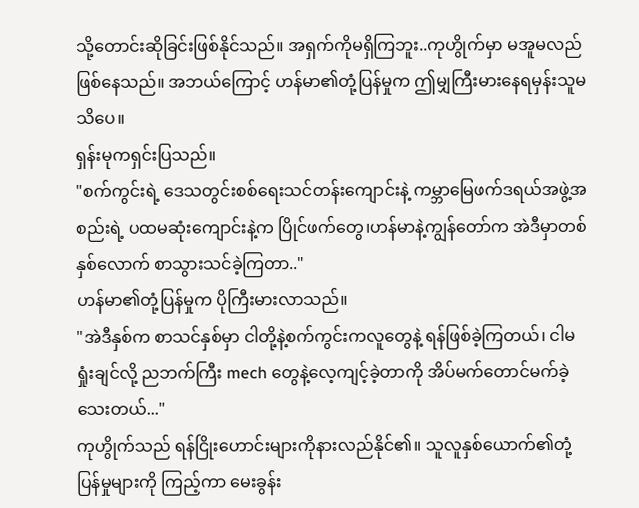သို့တောင်းဆိုခြင်းဖြစ်နိုင်သည်။ အရှက်ကိုမရှိကြဘူး..ကုဟွိုက်မှာ မအူမလည်ဖြစ်နေသည်။ အဘယ်ကြောင့် ဟန်မာ၏တုံ့ပြန်မှုက ဤမျှကြီးမားနေရမှန်းသူမသိပေ။
ရှန်းမုကရှင်းပြသည်။
"စက်ကွင်းရဲ့ ဒေသတွင်းစစ်ရေးသင်တန်းကျောင်းနဲ့ ကမ္ဘာမြေဖက်ဒရယ်အဖွဲ့အစည်းရဲ့ ပထမဆုံးကျောင်းနဲ့က ပြိုင်ဖက်တွေ၊ဟန်မာနဲ့ကျွန်တော်က အဲဒီမှာတစ်နှစ်လောက် စာသွားသင်ခဲ့ကြတာ.."
ဟန်မာ၏တုံ့ပြန်မှုက ပိုကြီးမားလာသည်။
"အဲဒီနှစ်က စာသင်နှစ်မှာ ငါတို့နဲ့စက်ကွင်းကလူတွေနဲ့ ရန်ဖြစ်ခဲ့ကြတယ်၊ ငါမရှုံးချင်လို့ ညဘက်ကြီး mech တွေနဲ့လေ့ကျင့်ခဲ့တာကို အိပ်မက်တောင်မက်ခဲ့သေးတယ်..."
ကုဟွိုက်သည် ရန်ငြိုးဟောင်းများကိုနားလည်နိုင်၏။ သူလူနှစ်ယောက်၏တုံ့ပြန်မှုများကို ကြည့်ကာ မေးခွန်း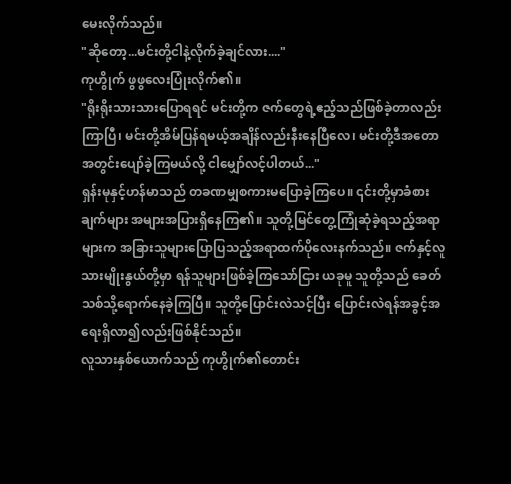မေးလိုက်သည်။
"ဆိုတော့...မင်းတို့ငါနဲ့လိုက်ခဲ့ချင်လား...."
ကုဟွိုက် ဖွဖွလေးပြုံးလိုက်၏။
"ရိုးရိုးသားသားပြောရရင် မင်းတို့က ဇက်တွေရဲ့ဧည့်သည်ဖြစ်ခဲ့တာလည်းကြာပြီ၊ မင်းတို့အိမ်ပြန်ရမယ့်အချိန်လည်းနီးနေပြီလေ၊ မင်းတို့ဒီအတောအတွင်းပျော်ခဲ့ကြမယ်လို့ ငါမျှော်လင့်ပါတယ်..."
ရှန်းမုနှင့်ဟန်မာသည် တခဏမျှစကားမပြောခဲ့ကြပေ။ ၎င်းတို့မှာခံစားချက်များ အများအပြားရှိနေကြ၏။ သူတို့မြင်တွေ့ကြုံဆုံခဲ့ရသည့်အရာများက အခြားသူများပြောပြသည့်အရာထက်ပိုလေးနက်သည်။ ဇက်နှင့်လူသားမျိုးနွယ်တို့မှာ ရန်သူများဖြစ်ခဲ့ကြသော်ငြား ယခုမူ သူတို့သည် ခေတ်သစ်သို့ရောက်နေခဲ့ကြပြီ။ သူတို့ပြောင်းလဲသင့်ပြီး ပြောင်းလဲရန်အခွင့်အရေးရှိလာ၍လည်းဖြစ်နိုင်သည်။
လူသားနှစ်ယောက်သည် ကုဟွိုက်၏တောင်း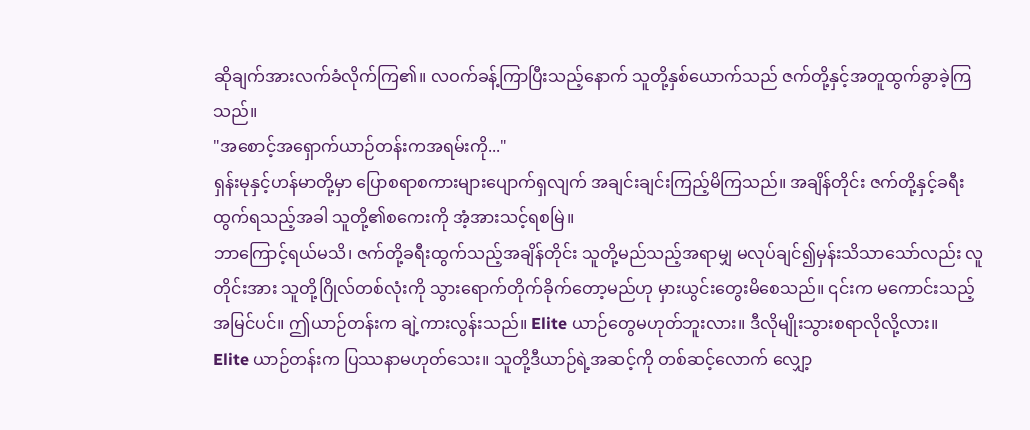ဆိုချက်အားလက်ခံလိုက်ကြ၏။ လဝက်ခန့်ကြာပြီးသည့်နောက် သူတို့နှစ်ယောက်သည် ဇက်တို့နှင့်အတူထွက်ခွာခဲ့ကြသည်။
"အစောင့်အရှောက်ယာဉ်တန်းကအရမ်းကို..."
ရှန်းမုနှင့်ဟန်မာတို့မှာ ပြောစရာစကားများပျောက်ရှလျက် အချင်းချင်းကြည့်မိကြသည်။ အချိန်တိုင်း ဇက်တို့နှင့်ခရီးထွက်ရသည့်အခါ သူတို့၏စကေးကို အံ့အားသင့်ရစမြဲ။
ဘာကြောင့်ရယ်မသိ၊ ဇက်တို့ခရီးထွက်သည့်အချိန်တိုင်း သူတို့မည်သည့်အရာမျှ မလုပ်ချင်၍မှန်းသိသာသော်လည်း လူတိုင်းအား သူတို့ဂြိုလ်တစ်လုံးကို သွားရောက်တိုက်ခိုက်တော့မည်ဟု မှားယွင်းတွေးမိစေသည်။ ၎င်းက မကောင်းသည့်အမြင်ပင်။ ဤယာဉ်တန်းက ချဲ့ကားလွန်းသည်။ Elite ယာဉ်တွေမဟုတ်ဘူးလား။ ဒီလိုမျိုးသွားစရာလိုလို့လား။
Elite ယာဉ်တန်းက ပြဿနာမဟုတ်သေး။ သူတို့ဒီယာဉ်ရဲ့အဆင့်ကို တစ်ဆင့်လောက် လျှော့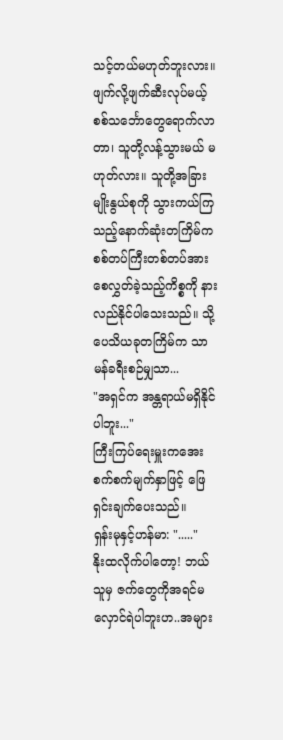သင့်တယ်မဟုတ်ဘူးလား။ ဖျက်လို့ဖျက်ဆီးလုပ်မယ့် စစ်သင်္ဘောတွေရောက်လာတာ၊ သူတို့လန့်သွားမယ် မဟုတ်လား။ သူတို့အခြားမျိုးနွယ်စုကို သွားကယ်ကြသည့်နောက်ဆုံးတကြိမ်က စစ်တပ်ကြီးတစ်တပ်အားစေလွှတ်ခဲ့သည့်ကိစ္စကို နားလည်နိုင်ပါသေးသည်။ သို့ပေသိယခုတကြိမ်က သာမန်ခရီးစဉ်မျှသာ...
"အရှင်က အန္တရာယ်မရှိနိုင်ပါဘူး..."
ကြီးကြပ်ရေးမှူးကအေးစက်စက်မျက်နှာဖြင့် ဖြေရှင်းချက်ပေးသည်။
ရှန်းမုနှင့်ဟန်မာ: "....."
နိုးထလိုက်ပါတော့! ဘယ်သူမှ ဇက်တွေကိုအရင်မလှောင်ရဲပါဘူးဟ..အများ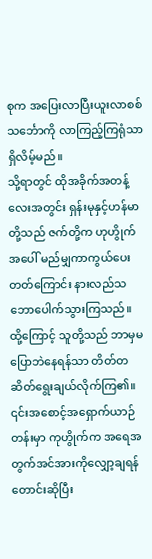စုက အပြေးလာပြီးယူးလာစစ်သင်္ဘောကို လာကြည့်ကြရုံသာရှိလိမ့်မည်။
သို့ရာတွင် ထိုအခိုက်အတန့်လေးအတွင်း ရှန်းမုနှင့်ဟန်မာတို့သည် ဇက်တို့က ဟုဟွိုက်အပေါ် မည်မျှကာကွယ်ပေးတတ်ကြောင်း နားလည်သဘောပေါက်သွားကြသည်။ ထို့ကြောင့် သူတို့သည် ဘာမှမပြောဘဲနေရန်သာ တိတ်တဆိတ်ရွေးချယ်လိုက်ကြ၏။ ၎င်းအစောင့်အရှောက်ယာဉ်တန်းမှာ ကုဟွိုက်က အရေအတွက်အင်အားကိုလျှော့ချရန် တောင်းဆိုပြီး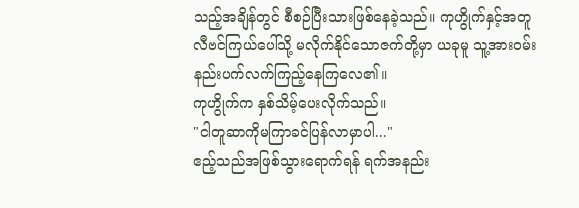သည့်အချိန်တွင် စီစဉ်ပြီးသားဖြစ်နေခဲ့သည်။ ကုဟွိုက်နှင့်အတူ လီဗင်ကြယ်ပေါ်သို့ မလိုက်နိုင်သောဇက်တို့မှာ ယခုမူ သူ့အားဝမ်းနည်းပက်လက်ကြည့်နေကြလေ၏။
ကုဟွိုက်က နှစ်သိမ့်ပေးလိုက်သည်။
"ငါတူဆာကိုမကြာခင်ပြန်လာမှာပါ..."
ဧည့်သည်အဖြစ်သွားရောက်ရန် ရက်အနည်း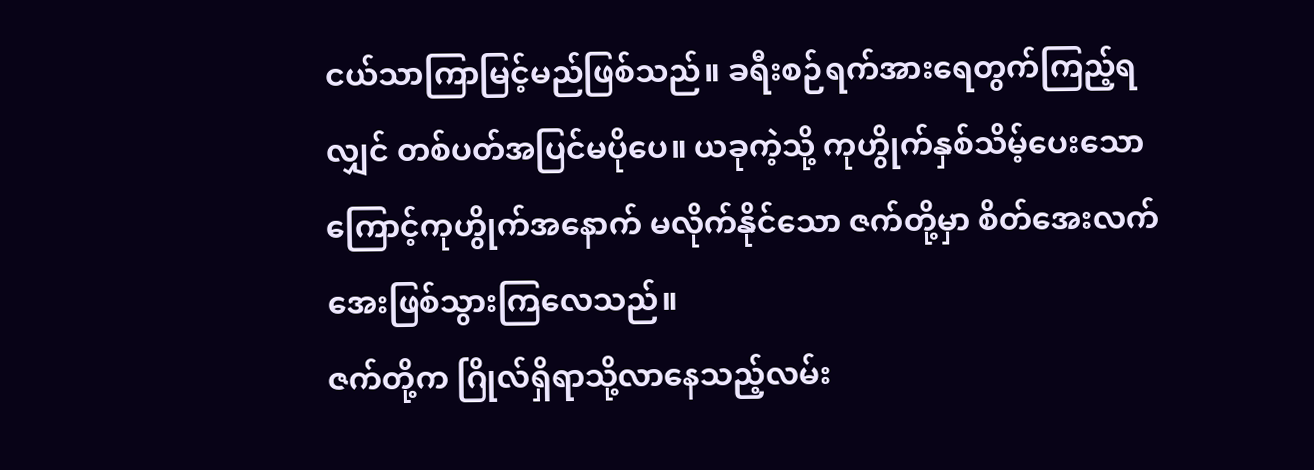ငယ်သာကြာမြင့်မည်ဖြစ်သည်။ ခရီးစဉ်ရက်အားရေတွက်ကြည့်ရလျှင် တစ်ပတ်အပြင်မပိုပေ။ ယခုကဲ့သို့ ကုဟွိုက်နှစ်သိမ့်ပေးသောကြောင့်ကုဟွိုက်အနောက် မလိုက်နိုင်သော ဇက်တို့မှာ စိတ်အေးလက်အေးဖြစ်သွားကြလေသည်။
ဇက်တို့က ဂြိုလ်ရှိရာသို့လာနေသည့်လမ်း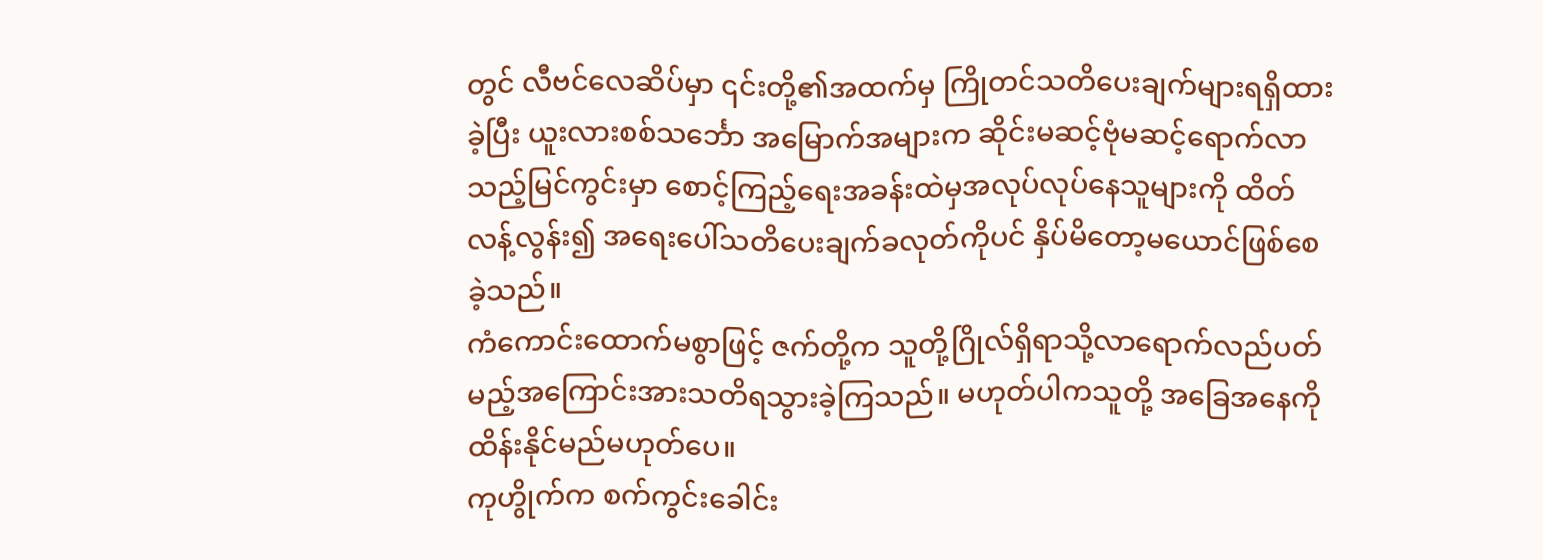တွင် လီဗင်လေဆိပ်မှာ ၎င်းတို့၏အထက်မှ ကြိုတင်သတိပေးချက်များရရှိထားခဲ့ပြီး ယူးလားစစ်သင်္ဘော အမြောက်အများက ဆိုင်းမဆင့်ဗုံမဆင့်ရောက်လာသည့်မြင်ကွင်းမှာ စောင့်ကြည့်ရေးအခန်းထဲမှအလုပ်လုပ်နေသူများကို ထိတ်လန့်လွန်း၍ အရေးပေါ်သတိပေးချက်ခလုတ်ကိုပင် နှိပ်မိတော့မယောင်ဖြစ်စေခဲ့သည်။
ကံကောင်းထောက်မစွာဖြင့် ဇက်တို့က သူတို့ဂြိုလ်ရှိရာသို့လာရောက်လည်ပတ်မည့်အကြောင်းအားသတိရသွားခဲ့ကြသည်။ မဟုတ်ပါကသူတို့ အခြေအနေကိုထိန်းနိုင်မည်မဟုတ်ပေ။
ကုဟွိုက်က စက်ကွင်းခေါင်း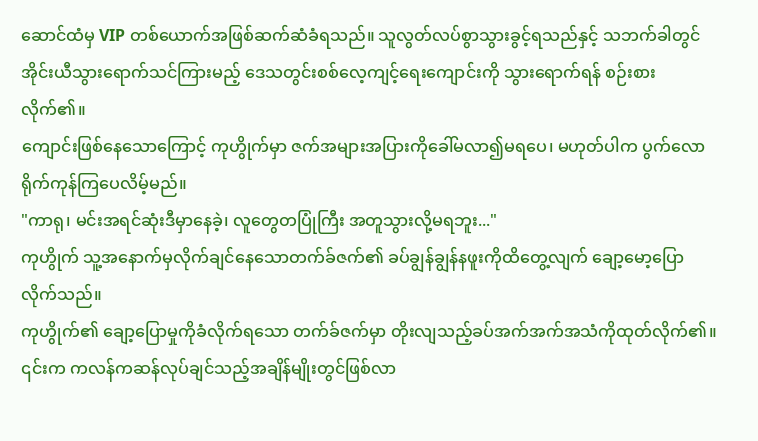ဆောင်ထံမှ VIP တစ်ယောက်အဖြစ်ဆက်ဆံခံရသည်။ သူလွတ်လပ်စွာသွားခွင့်ရသည်နှင့် သဘက်ခါတွင် အိုင်းယီသွားရောက်သင်ကြားမည့် ဒေသတွင်းစစ်လေ့ကျင့်ရေးကျောင်းကို သွားရောက်ရန် စဉ်းစားလိုက်၏။
ကျောင်းဖြစ်နေသောကြောင့် ကုဟွိုက်မှာ ဇက်အများအပြားကိုခေါ်မလာ၍မရပေ၊ မဟုတ်ပါက ပွက်လောရိုက်ကုန်ကြပေလိမ့်မည်။
"ကာရု၊ မင်းအရင်ဆုံးဒီမှာနေခဲ့၊ လူတွေတပြုံကြီး အတူသွားလို့မရဘူး..."
ကုဟွိုက် သူ့အနောက်မှလိုက်ချင်နေသောတက်ခ်ဇက်၏ ခပ်ချွန်ချွန်နဖူးကိုထိတွေ့လျက် ချော့မော့ပြောလိုက်သည်။
ကုဟွိုက်၏ ချော့ပြောမှုကိုခံလိုက်ရသော တက်ခ်ဇက်မှာ တိုးလျသည့်ခပ်အက်အက်အသံကိုထုတ်လိုက်၏။ ၎င်းက ကလန်ကဆန်လုပ်ချင်သည့်အချိန်မျိုးတွင်ဖြစ်လာ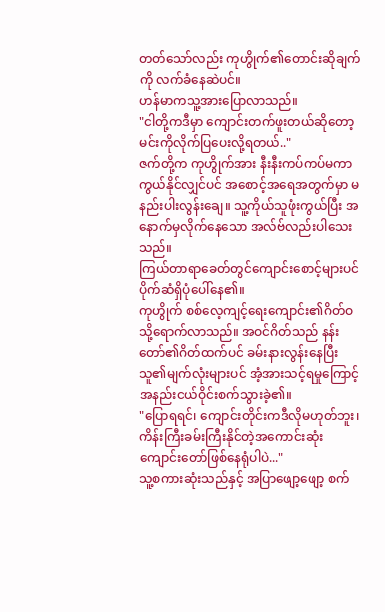တတ်သော်လည်း ကုဟွိုက်၏တောင်းဆိုချက်ကို လက်ခံနေဆဲပင်။
ဟန်မာကသူ့အားပြောလာသည်။
"ငါတို့ကဒီမှာ ကျောင်းတက်ဖူးတယ်ဆိုတော့ မင်းကိုလိုက်ပြပေးလို့ရတယ်.."
ဇက်တို့က ကုဟွိုက်အား နီးနီးကပ်ကပ်မကာကွယ်နိုင်လျှင်ပင် အစောင့်အရေအတွက်မှာ မနည်းပါးလွန်းချေ။ သူ့ကိုယ်သူဖုံးကွယ်ပြီး အနောက်မှလိုက်နေသော အလ်ဗ်လည်းပါသေးသည်။
ကြယ်တာရာခေတ်တွင်ကျောင်းစောင့်များပင် ပိုက်ဆံရှိပုံပေါ်နေ၏။
ကုဟွိုက် စစ်လေ့ကျင့်ရေးကျောင်း၏ဂိတ်ဝသို့ရောက်လာသည်။ အဝင်ဂိတ်သည် နန်းတော်၏ဂိတ်ထက်ပင် ခမ်းနားလွန်းနေပြီး သူ၏မျက်လုံးများပင် အံ့အားသင့်ရမှုကြောင့် အနည်းငယ်ဝိုင်းစက်သွားခဲ့၏။
"ပြောရရင်၊ ကျောင်းတိုင်းကဒီလိုမဟုတ်ဘူး၊ ကိန်းကြီးခမ်းကြီးနိုင်တဲ့အကောင်းဆုံးကျောင်းတော်ဖြစ်နေရုံပါပဲ..."
သူ့စကားဆုံးသည်နှင့် အပြာဖျော့ဖျော့ စက်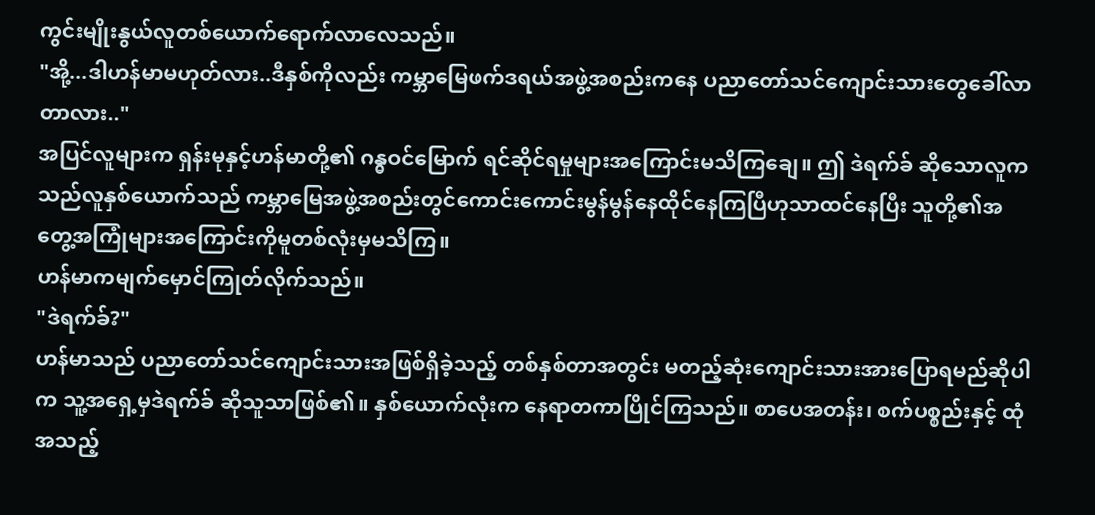ကွင်းမျိုးနွယ်လူတစ်ယောက်ရောက်လာလေသည်။
"အို့...ဒါဟန်မာမဟုတ်လား..ဒီနှစ်ကိုလည်း ကမ္ဘာမြေဖက်ဒရယ်အဖွဲ့အစည်းကနေ ပညာတော်သင်ကျောင်းသားတွေခေါ်လာတာလား.."
အပြင်လူများက ရှန်းမုနှင့်ဟန်မာတို့၏ ဂန္ဓဝင်မြောက် ရင်ဆိုင်ရမှုများအကြောင်းမသိကြချေ။ ဤ ဒဲရက်ခ် ဆိုသောလူက သည်လူနှစ်ယောက်သည် ကမ္ဘာမြေအဖွဲ့အစည်းတွင်ကောင်းကောင်းမွန်မွန်နေထိုင်နေကြပြီဟုသာထင်နေပြီး သူတို့၏အတွေ့အကြုံများအကြောင်းကိုမူတစ်လုံးမှမသိကြ။
ဟန်မာကမျက်မှောင်ကြုတ်လိုက်သည်။
"ဒဲရက်ခ်?"
ဟန်မာသည် ပညာတော်သင်ကျောင်းသားအဖြစ်ရှိခဲ့သည့် တစ်နှစ်တာအတွင်း မတည့်ဆုံးကျောင်းသားအားပြောရမည်ဆိုပါက သူ့အရှေ့မှဒဲရက်ခ် ဆိုသူသာဖြစ်၏။ နှစ်ယောက်လုံးက နေရာတကာပြိုင်ကြသည်။ စာပေအတန်း၊ စက်ပစ္စည်းနှင့် ထုံအသည့်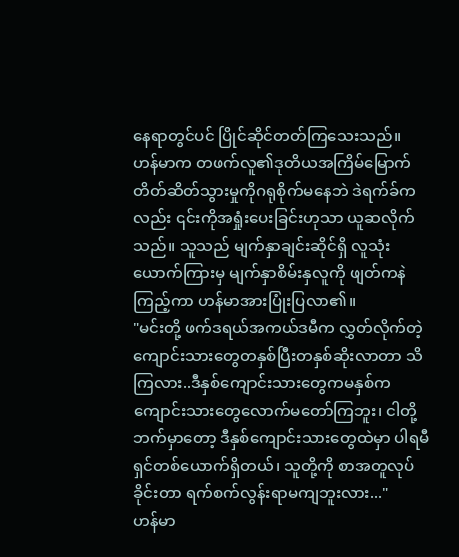နေရာတွင်ပင် ပြိုင်ဆိုင်တတ်ကြသေးသည်။
ဟန်မာက တဖက်လူ၏ဒုတိယအကြိမ်မြောက် တိတ်ဆိတ်သွားမှုကိုဂရုစိုက်မနေဘဲ ဒဲရက်ခ်ကလည်း ၎င်းကိုအရှုံးပေးခြင်းဟုသာ ယူဆလိုက်သည်။ သူသည် မျက်နှာချင်းဆိုင်ရှိ လူသုံးယောက်ကြားမှ မျက်နှာစိမ်းနှလူကို ဖျတ်ကနဲကြည့်ကာ ဟန်မာအားပြုံးပြလာ၏။
"မင်းတို့ ဖက်ဒရယ်အကယ်ဒမီက လွှတ်လိုက်တဲ့ ကျောင်းသားတွေတနှစ်ပြီးတနှစ်ဆိုးလာတာ သိကြလား..ဒီနှစ်ကျောင်းသားတွေကမနှစ်ကကျောင်းသားတွေလောက်မတော်ကြဘူး၊ ငါတို့ဘက်မှာတော့ ဒီနှစ်ကျောင်းသားတွေထဲမှာ ပါရမီရှင်တစ်ယောက်ရှိတယ်၊ သူတို့ကို စာအတူလုပ်ခိုင်းတာ ရက်စက်လွန်းရာမကျဘူးလား..."
ဟန်မာ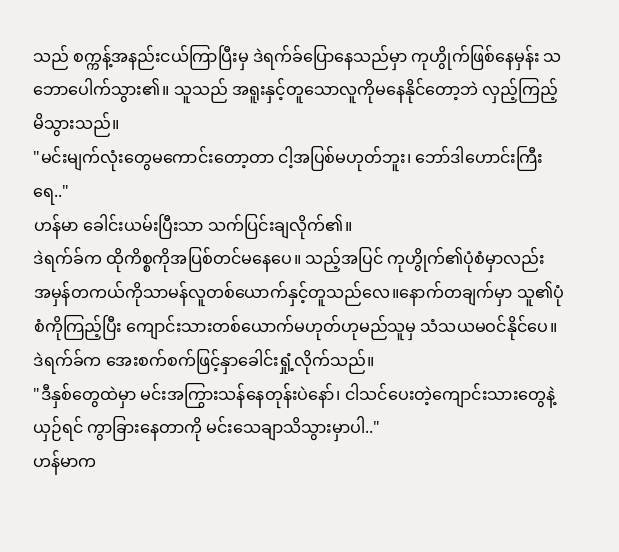သည် စက္ကန့်အနည်းငယ်ကြာပြီးမှ ဒဲရက်ခ်ပြောနေသည်မှာ ကုဟွိုက်ဖြစ်နေမှန်း သဘောပေါက်သွား၏။ သူသည် အရူးနှင့်တူသောလူကိုမနေနိုင်တော့ဘဲ လှည့်ကြည့်မိသွားသည်။
"မင်းမျက်လုံးတွေမကောင်းတော့တာ ငါ့အပြစ်မဟုတ်ဘူး၊ ဘော်ဒါဟောင်းကြီးရေ.."
ဟန်မာ ခေါင်းယမ်းပြီးသာ သက်ပြင်းချလိုက်၏။
ဒဲရက်ခ်က ထိုကိစ္စကိုအပြစ်တင်မနေပေ။ သည့်အပြင် ကုဟွိုက်၏ပုံစံမှာလည်း အမှန်တကယ်ကိုသာမန်လူတစ်ယောက်နှင့်တူသည်လေ။နောက်တချက်မှာ သူ၏ပုံစံကိုကြည့်ပြီး ကျောင်းသားတစ်ယောက်မဟုတ်ဟုမည်သူမှ သံသယမဝင်နိုင်ပေ။
ဒဲရက်ခ်က အေးစက်စက်ဖြင့်နှာခေါင်းရှုံ့လိုက်သည်။
"ဒီနှစ်တွေထဲမှာ မင်းအကြွားသန်နေတုန်းပဲနော်၊ ငါသင်ပေးတဲ့ကျောင်းသားတွေနဲ့ယှဉ်ရင် ကွာခြားနေတာကို မင်းသေချာသိသွားမှာပါ.."
ဟန်မာက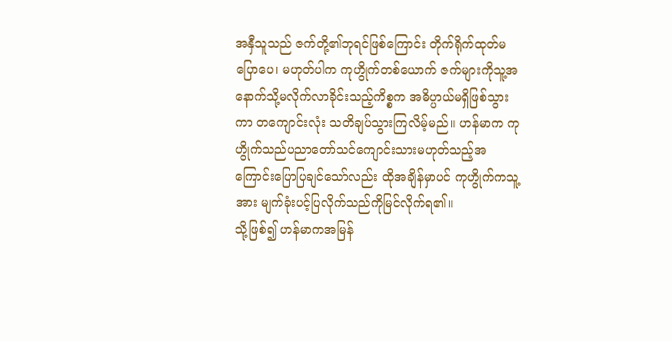အနှီသူသည် ဇက်တို့၏ဘုရင်ဖြစ်ကြောင်း တိုက်ရိုက်ထုတ်မပြောပေ၊ မဟုတ်ပါက ကုဟွိုက်တစ်ယောက် ဇက်များကိုသူ့အနောက်သို့မလိုက်လာခိုင်းသည့်ကိစ္စက အဓိပ္ပာယ်မရှိဖြစ်သွားကာ တကျောင်းလုံး သတိချပ်သွားကြလိမ့်မည်။ ဟန်မာက ကုဟွိုက်သည်ပညာတော်သင်ကျောင်းသားမဟုတ်သည့်အကြောင်းပြောပြချင်သော်လည်း ထိုအချိန်မှာပင် ကုဟွိုက်ကသူ့အား မျက်ခုံးပင့်ပြလိုက်သည်ကိုမြင်လိုက်ရ၏။
သို့ဖြစ်၍ ဟန်မာကအမြန်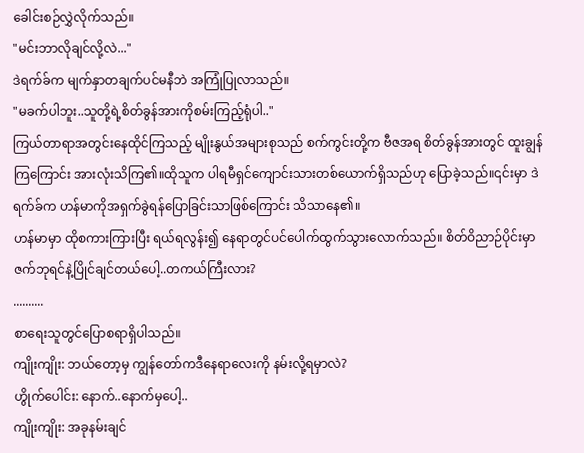ခေါင်းစဉ်လွှဲလိုက်သည်။
"မင်းဘာလိုချင်လို့လဲ..."
ဒဲရက်ခ်က မျက်နှာတချက်ပင်မနီဘဲ အကြုံပြုလာသည်။
"မခက်ပါဘူး..သူတို့ရဲ့စိတ်ခွန်အားကိုစမ်းကြည့်ရုံပါ.."
ကြယ်တာရာအတွင်းနေထိုင်ကြသည့် မျိုးနွယ်အများစုသည် စက်ကွင်းတို့က ဗီဇအရ စိတ်ခွန်အားတွင် ထူးချွန်ကြကြောင်း အားလုံးသိကြ၏။ထိုသူက ပါရမီရှင်ကျောင်းသားတစ်ယောက်ရှိသည်ဟု ပြောခဲ့သည်။၎င်းမှာ ဒဲရက်ခ်က ဟန်မာကိုအရှက်ခွဲရန်ပြောခြင်းသာဖြစ်ကြောင်း သိသာနေ၏။
ဟန်မာမှာ ထိုစကားကြားပြီး ရယ်ရလွန်း၍ နေရာတွင်ပင်ပေါက်ထွက်သွားလောက်သည်။ စိတ်ဝိညာဉ်ပိုင်းမှာ ဇက်ဘုရင်နဲ့ပြိုင်ချင်တယ်ပေါ့..တကယ်ကြီးလား?
..........
စာရေးသူတွင်ပြောစရာရှိပါသည်။
ကျိုးကျိုး: ဘယ်တော့မှ ကျွန်တော်ကဒီနေရာလေးကို နမ်းလို့ရမှာလဲ?
ဟွိုက်ပေါင်း: နောက်..နောက်မှပေါ့..
ကျိုးကျိုး: အခုနမ်းချင်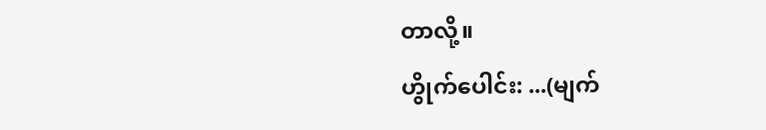တာလို့။
ဟွိုက်ပေါင်း: ...(မျက်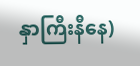နှာကြီးနီနေ)